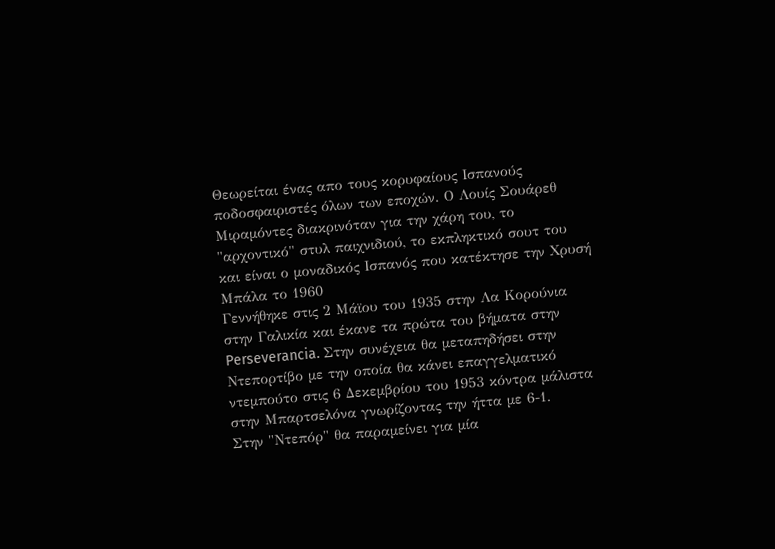Θεωρείται ένας απο τους κορυφαίους Ισπανούς ποδοσφαιριστές όλων των εποχών. Ο Λουίς Σουάρεθ Μιραμόντες διακρινόταν για την χάρη του, το "αρχοντικό" στυλ παιχνιδιού, το εκπληκτικό σουτ του και είναι ο μοναδικός Ισπανός που κατέκτησε την Χρυσή Μπάλα το 1960
Γεννήθηκε στις 2 Μάϊου του 1935 στην Λα Κορούνια στην Γαλικία και έκανε τα πρώτα του βήματα στην Perseverancia. Στην συνέχεια θα μεταπηδήσει στην Ντεπορτίβο με την οποία θα κάνει επαγγελματικό ντεμπούτο στις 6 Δεκεμβρίου του 1953 κόντρα μάλιστα στην Μπαρτσελόνα γνωρίζοντας την ήττα με 6-1.
Στην "Ντεπόρ" θα παραμείνει για μία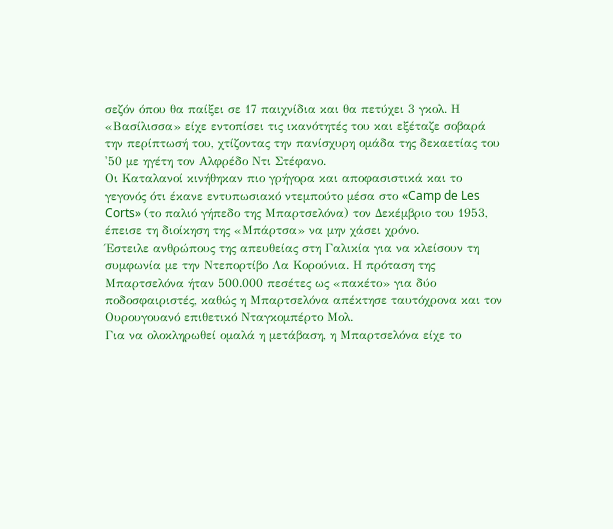σεζόν όπου θα παίξει σε 17 παιχνίδια και θα πετύχει 3 γκολ. Η «Βασίλισσα» είχε εντοπίσει τις ικανότητές του και εξέταζε σοβαρά την περίπτωσή του, χτίζοντας την πανίσχυρη ομάδα της δεκαετίας του '50 με ηγέτη τον Αλφρέδο Ντι Στέφανο.
Οι Καταλανοί κινήθηκαν πιο γρήγορα και αποφασιστικά και το γεγονός ότι έκανε εντυπωσιακό ντεμπούτο μέσα στο «Camp de Les Corts» (το παλιό γήπεδο της Μπαρτσελόνα) τον Δεκέμβριο του 1953, έπεισε τη διοίκηση της «Μπάρτσα» να μην χάσει χρόνο.
Έστειλε ανθρώπους της απευθείας στη Γαλικία για να κλείσουν τη συμφωνία με την Ντεπορτίβο Λα Κορούνια. Η πρόταση της Μπαρτσελόνα ήταν 500.000 πεσέτες ως «πακέτο» για δύο ποδοσφαιριστές, καθώς η Μπαρτσελόνα απέκτησε ταυτόχρονα και τον Ουρουγουανό επιθετικό Νταγκομπέρτο Μολ.
Για να ολοκληρωθεί ομαλά η μετάβαση, η Μπαρτσελόνα είχε το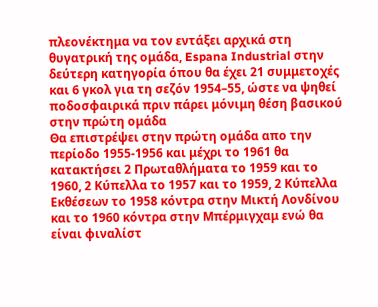πλεονέκτημα να τον εντάξει αρχικά στη θυγατρική της ομάδα, Espana Industrial στην δεύτερη κατηγορία όπου θα έχει 21 συμμετοχές και 6 γκολ για τη σεζόν 1954–55, ώστε να ψηθεί ποδοσφαιρικά πριν πάρει μόνιμη θέση βασικού στην πρώτη ομάδα
Θα επιστρέψει στην πρώτη ομάδα απο την περίοδο 1955-1956 και μέχρι το 1961 θα κατακτήσει 2 Πρωταθλήματα το 1959 και το 1960, 2 Κύπελλα το 1957 και το 1959, 2 Κύπελλα Εκθέσεων το 1958 κόντρα στην Μικτή Λονδίνου και το 1960 κόντρα στην Μπέρμιγχαμ ενώ θα είναι φιναλίστ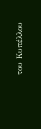του Κυπέλλου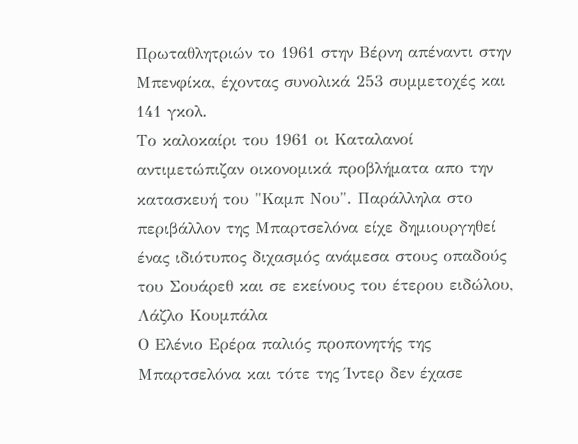Πρωταθλητριών το 1961 στην Βέρνη απέναντι στην Μπενφίκα, έχοντας συνολικά 253 συμμετοχές και 141 γκολ.
Το καλοκαίρι του 1961 οι Καταλανοί αντιμετώπιζαν οικονομικά προβλήματα απο την κατασκευή του "Καμπ Νου". Παράλληλα στο περιβάλλον της Μπαρτσελόνα είχε δημιουργηθεί ένας ιδιότυπος διχασμός ανάμεσα στους οπαδούς του Σουάρεθ και σε εκείνους του έτερου ειδώλου, Λάζλο Κουμπάλα
Ο Ελένιο Ερέρα παλιός προπονητής της Μπαρτσελόνα και τότε της Ίντερ δεν έχασε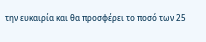την ευκαιρία και θα προσφέρει το ποσό των 25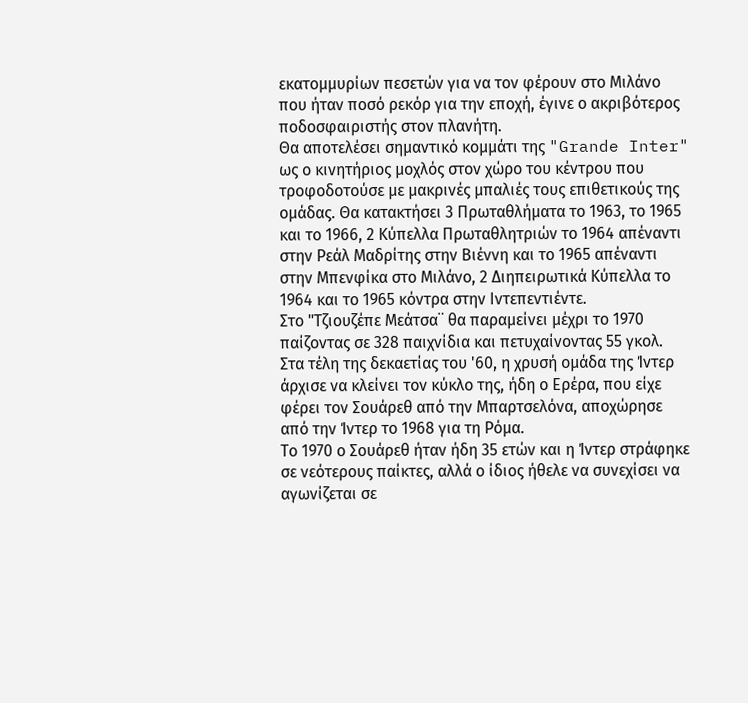εκατομμυρίων πεσετών για να τον φέρουν στο Μιλάνο που ήταν ποσό ρεκόρ για την εποχή, έγινε ο ακριβότερος ποδοσφαιριστής στον πλανήτη.
Θα αποτελέσει σημαντικό κομμάτι της "Grande Inter" ως ο κινητήριος μοχλός στον χώρο του κέντρου που τροφοδοτούσε με μακρινές μπαλιές τους επιθετικούς της ομάδας. Θα κατακτήσει 3 Πρωταθλήματα το 1963, το 1965 και το 1966, 2 Κύπελλα Πρωταθλητριών το 1964 απέναντι στην Ρεάλ Μαδρίτης στην Βιέννη και το 1965 απέναντι στην Μπενφίκα στο Μιλάνο, 2 Διηπειρωτικά Κύπελλα το 1964 και το 1965 κόντρα στην Ιντεπεντιέντε.
Στο "Τζιουζέπε Μεάτσα¨ θα παραμείνει μέχρι το 1970 παίζοντας σε 328 παιχνίδια και πετυχαίνοντας 55 γκολ. Στα τέλη της δεκαετίας του '60, η χρυσή ομάδα της Ίντερ άρχισε να κλείνει τον κύκλο της, ήδη ο Ερέρα, που είχε φέρει τον Σουάρεθ από την Μπαρτσελόνα, αποχώρησε από την Ίντερ το 1968 για τη Ρόμα.
Το 1970 ο Σουάρεθ ήταν ήδη 35 ετών και η Ίντερ στράφηκε σε νεότερους παίκτες, αλλά ο ίδιος ήθελε να συνεχίσει να αγωνίζεται σε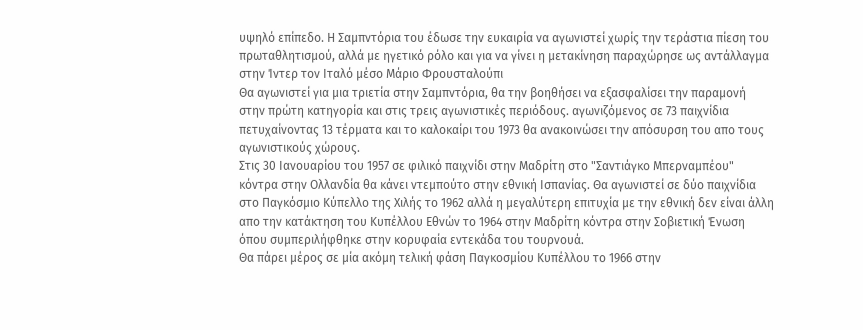υψηλό επίπεδο. Η Σαμπντόρια του έδωσε την ευκαιρία να αγωνιστεί χωρίς την τεράστια πίεση του πρωταθλητισμού, αλλά με ηγετικό ρόλο και για να γίνει η μετακίνηση παραχώρησε ως αντάλλαγμα στην Ίντερ τον Ιταλό μέσο Μάριο Φρουσταλούπι
Θα αγωνιστεί για μια τριετία στην Σαμπντόρια, θα την βοηθήσει να εξασφαλίσει την παραμονή στην πρώτη κατηγορία και στις τρεις αγωνιστικές περιόδους. αγωνιζόμενος σε 73 παιχνίδια πετυχαίνοντας 13 τέρματα και το καλοκαίρι του 1973 θα ανακοινώσει την απόσυρση του απο τους αγωνιστικούς χώρους.
Στις 30 Ιανουαρίου του 1957 σε φιλικό παιχνίδι στην Μαδρίτη στο "Σαντιάγκο Μπερναμπέου" κόντρα στην Ολλανδία θα κάνει ντεμπούτο στην εθνική Ισπανίας. Θα αγωνιστεί σε δύο παιχνίδια στο Παγκόσμιο Κύπελλο της Χιλής το 1962 αλλά η μεγαλύτερη επιτυχία με την εθνική δεν είναι άλλη απο την κατάκτηση του Κυπέλλου Εθνών το 1964 στην Μαδρίτη κόντρα στην Σοβιετική Ένωση όπου συμπεριλήφθηκε στην κορυφαία εντεκάδα του τουρνουά.
Θα πάρει μέρος σε μία ακόμη τελική φάση Παγκοσμίου Κυπέλλου το 1966 στην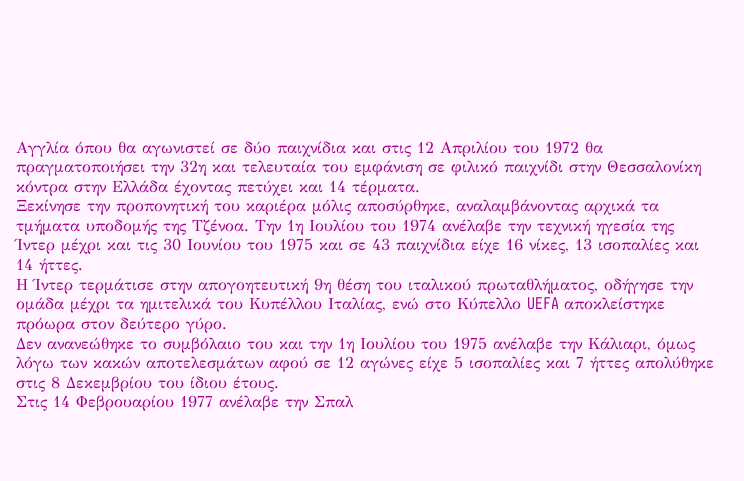Αγγλία όπου θα αγωνιστεί σε δύο παιχνίδια και στις 12 Απριλίου του 1972 θα πραγματοποιήσει την 32η και τελευταία του εμφάνιση σε φιλικό παιχνίδι στην Θεσσαλονίκη κόντρα στην Ελλάδα έχοντας πετύχει και 14 τέρματα.
Ξεκίνησε την προπονητική του καριέρα μόλις αποσύρθηκε, αναλαμβάνοντας αρχικά τα τμήματα υποδομής της Τζένοα. Την 1η Ιουλίου του 1974 ανέλαβε την τεχνική ηγεσία της Ίντερ μέχρι και τις 30 Ιουνίου του 1975 και σε 43 παιχνίδια είχε 16 νίκες, 13 ισοπαλίες και 14 ήττες.
Η Ίντερ τερμάτισε στην απογοητευτική 9η θέση του ιταλικού πρωταθλήματος, οδήγησε την ομάδα μέχρι τα ημιτελικά του Κυπέλλου Ιταλίας, ενώ στο Κύπελλο UEFA αποκλείστηκε πρόωρα στον δεύτερο γύρο.
Δεν ανανεώθηκε το συμβόλαιο του και την 1η Ιουλίου του 1975 ανέλαβε την Κάλιαρι, όμως λόγω των κακών αποτελεσμάτων αφού σε 12 αγώνες είχε 5 ισοπαλίες και 7 ήττες απολύθηκε στις 8 Δεκεμβρίου του ίδιου έτους.
Στις 14 Φεβρουαρίου 1977 ανέλαβε την Σπαλ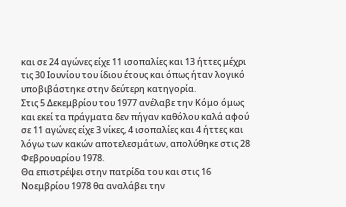και σε 24 αγώνες είχε 11 ισοπαλίες και 13 ήττες μέχρι τις 30 Ιουνίου του ίδιου έτους και όπως ήταν λογικό υποβιβάστηκε στην δεύτερη κατηγορία.
Στις 5 Δεκεμβρίου του 1977 ανέλαβε την Κόμο όμως και εκεί τα πράγματα δεν πήγαν καθόλου καλά αφού σε 11 αγώνες είχε 3 νίκες, 4 ισοπαλίες και 4 ήττες και λόγω των κακών αποτελεσμάτων, απολύθηκε στις 28 Φεβρουαρίου 1978.
Θα επιστρέψει στην πατρίδα του και στις 16 Νοεμβρίου 1978 θα αναλάβει την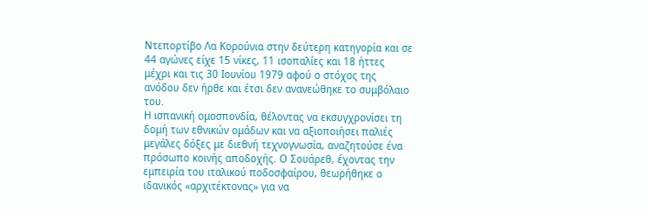Ντεπορτίβο Λα Κορούνια στην δεύτερη κατηγορία και σε 44 αγώνες είχε 15 νίκες, 11 ισοπαλίες και 18 ήττες μέχρι και τις 30 Ιουνίου 1979 αφού ο στόχος της ανόδου δεν ήρθε και έτσι δεν ανανεώθηκε το συμβόλαιο του.
Η ισπανική ομοσπονδία, θέλοντας να εκσυγχρονίσει τη δομή των εθνικών ομάδων και να αξιοποιήσει παλιές μεγάλες δόξες με διεθνή τεχνογνωσία, αναζητούσε ένα πρόσωπο κοινής αποδοχής. Ο Σουάρεθ, έχοντας την εμπειρία του ιταλικού ποδοσφαίρου, θεωρήθηκε ο ιδανικός «αρχιτέκτονας» για να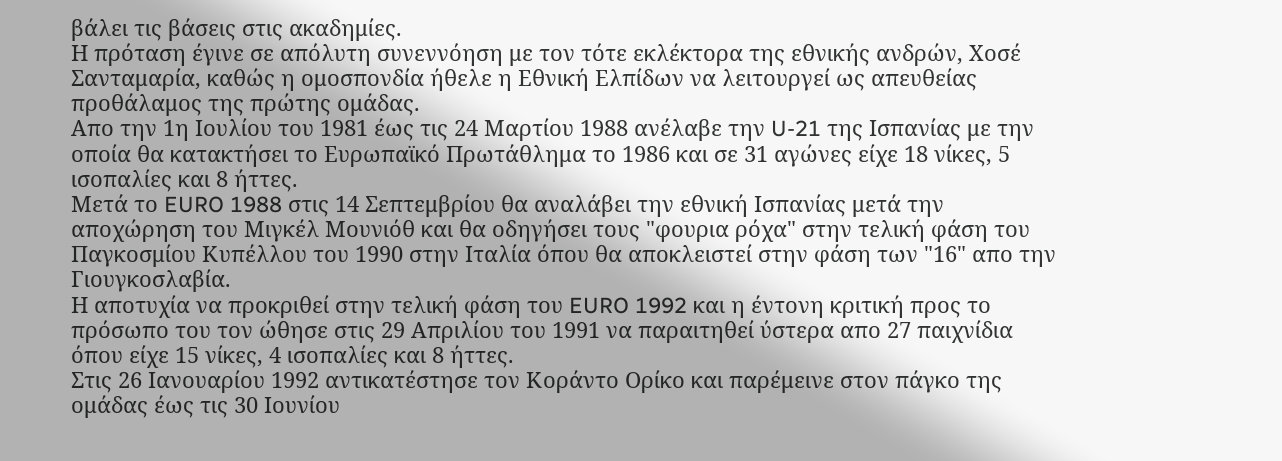βάλει τις βάσεις στις ακαδημίες.
Η πρόταση έγινε σε απόλυτη συνεννόηση με τον τότε εκλέκτορα της εθνικής ανδρών, Χοσέ Σανταμαρία, καθώς η ομοσπονδία ήθελε η Εθνική Ελπίδων να λειτουργεί ως απευθείας προθάλαμος της πρώτης ομάδας.
Απο την 1η Ιουλίου του 1981 έως τις 24 Μαρτίου 1988 ανέλαβε την U-21 της Ισπανίας με την οποία θα κατακτήσει το Ευρωπαϊκό Πρωτάθλημα το 1986 και σε 31 αγώνες είχε 18 νίκες, 5 ισοπαλίες και 8 ήττες.
Μετά το EURO 1988 στις 14 Σεπτεμβρίου θα αναλάβει την εθνική Ισπανίας μετά την αποχώρηση του Μιγκέλ Μουνιόθ και θα οδηγήσει τους "φουρια ρόχα" στην τελική φάση του Παγκοσμίου Κυπέλλου του 1990 στην Ιταλία όπου θα αποκλειστεί στην φάση των "16" απο την Γιουγκοσλαβία.
Η αποτυχία να προκριθεί στην τελική φάση του EURO 1992 και η έντονη κριτική προς το πρόσωπο του τον ώθησε στις 29 Απριλίου του 1991 να παραιτηθεί ύστερα απο 27 παιχνίδια όπου είχε 15 νίκες, 4 ισοπαλίες και 8 ήττες.
Στις 26 Ιανουαρίου 1992 αντικατέστησε τον Κοράντο Ορίκο και παρέμεινε στον πάγκο της ομάδας έως τις 30 Ιουνίου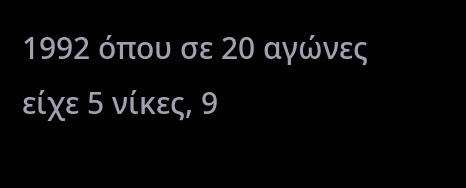1992 όπου σε 20 αγώνες είχε 5 νίκες, 9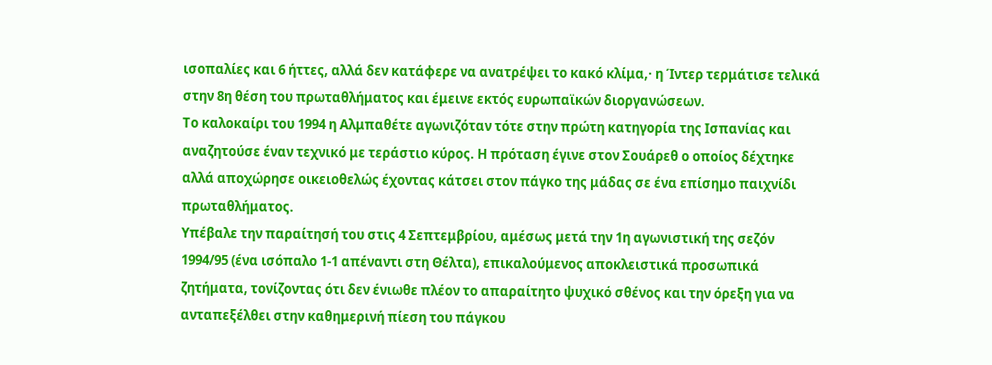ισοπαλίες και 6 ήττες, αλλά δεν κατάφερε να ανατρέψει το κακό κλίμα,· η Ίντερ τερμάτισε τελικά στην 8η θέση του πρωταθλήματος και έμεινε εκτός ευρωπαϊκών διοργανώσεων.
Το καλοκαίρι του 1994 η Αλμπαθέτε αγωνιζόταν τότε στην πρώτη κατηγορία της Ισπανίας και αναζητούσε έναν τεχνικό με τεράστιο κύρος. Η πρόταση έγινε στον Σουάρεθ ο οποίος δέχτηκε αλλά αποχώρησε οικειοθελώς έχοντας κάτσει στον πάγκο της μάδας σε ένα επίσημο παιχνίδι πρωταθλήματος.
Υπέβαλε την παραίτησή του στις 4 Σεπτεμβρίου, αμέσως μετά την 1η αγωνιστική της σεζόν 1994/95 (ένα ισόπαλο 1-1 απέναντι στη Θέλτα), επικαλούμενος αποκλειστικά προσωπικά ζητήματα, τονίζοντας ότι δεν ένιωθε πλέον το απαραίτητο ψυχικό σθένος και την όρεξη για να ανταπεξέλθει στην καθημερινή πίεση του πάγκου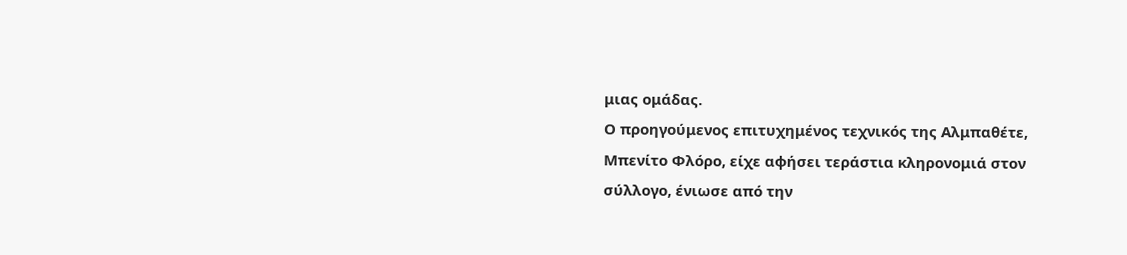μιας ομάδας.
Ο προηγούμενος επιτυχημένος τεχνικός της Αλμπαθέτε, Μπενίτο Φλόρο, είχε αφήσει τεράστια κληρονομιά στον σύλλογο, ένιωσε από την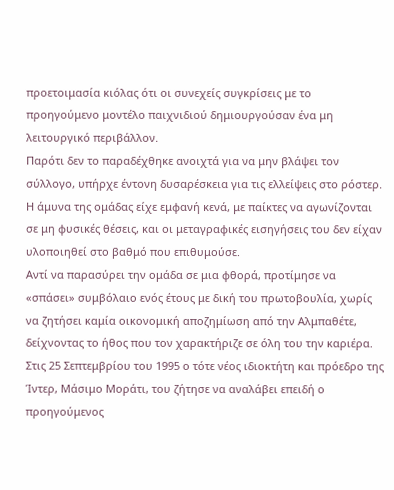προετοιμασία κιόλας ότι οι συνεχείς συγκρίσεις με το προηγούμενο μοντέλο παιχνιδιού δημιουργούσαν ένα μη λειτουργικό περιβάλλον.
Παρότι δεν το παραδέχθηκε ανοιχτά για να μην βλάψει τον σύλλογο, υπήρχε έντονη δυσαρέσκεια για τις ελλείψεις στο ρόστερ. Η άμυνα της ομάδας είχε εμφανή κενά, με παίκτες να αγωνίζονται σε μη φυσικές θέσεις, και οι μεταγραφικές εισηγήσεις του δεν είχαν υλοποιηθεί στο βαθμό που επιθυμούσε.
Αντί να παρασύρει την ομάδα σε μια φθορά, προτίμησε να «σπάσει» συμβόλαιο ενός έτους με δική του πρωτοβουλία, χωρίς να ζητήσει καμία οικονομική αποζημίωση από την Αλμπαθέτε, δείχνοντας το ήθος που τον χαρακτήριζε σε όλη του την καριέρα.
Στις 25 Σεπτεμβρίου του 1995 ο τότε νέος ιδιοκτήτη και πρόεδρο της Ίντερ, Μάσιμο Μοράτι, του ζήτησε να αναλάβει επειδή ο προηγούμενος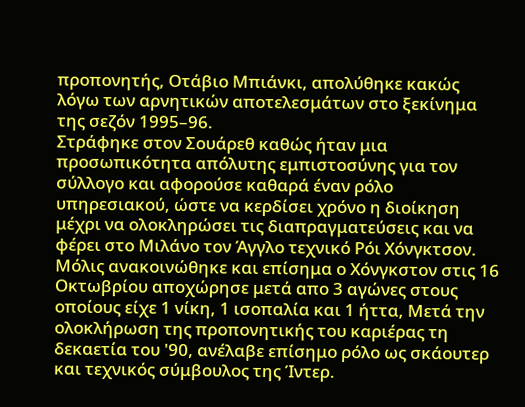προπονητής, Οτάβιο Μπιάνκι, απολύθηκε κακώς λόγω των αρνητικών αποτελεσμάτων στο ξεκίνημα της σεζόν 1995–96.
Στράφηκε στον Σουάρεθ καθώς ήταν μια προσωπικότητα απόλυτης εμπιστοσύνης για τον σύλλογο και αφορούσε καθαρά έναν ρόλο υπηρεσιακού, ώστε να κερδίσει χρόνο η διοίκηση μέχρι να ολοκληρώσει τις διαπραγματεύσεις και να φέρει στο Μιλάνο τον Άγγλο τεχνικό Ρόι Χόνγκτσον.
Μόλις ανακοινώθηκε και επίσημα ο Χόνγκστον στις 16 Οκτωβρίου αποχώρησε μετά απο 3 αγώνες στους οποίους είχε 1 νίκη, 1 ισοπαλία και 1 ήττα, Μετά την ολοκλήρωση της προπονητικής του καριέρας τη δεκαετία του '90, ανέλαβε επίσημο ρόλο ως σκάουτερ και τεχνικός σύμβουλος της Ίντερ.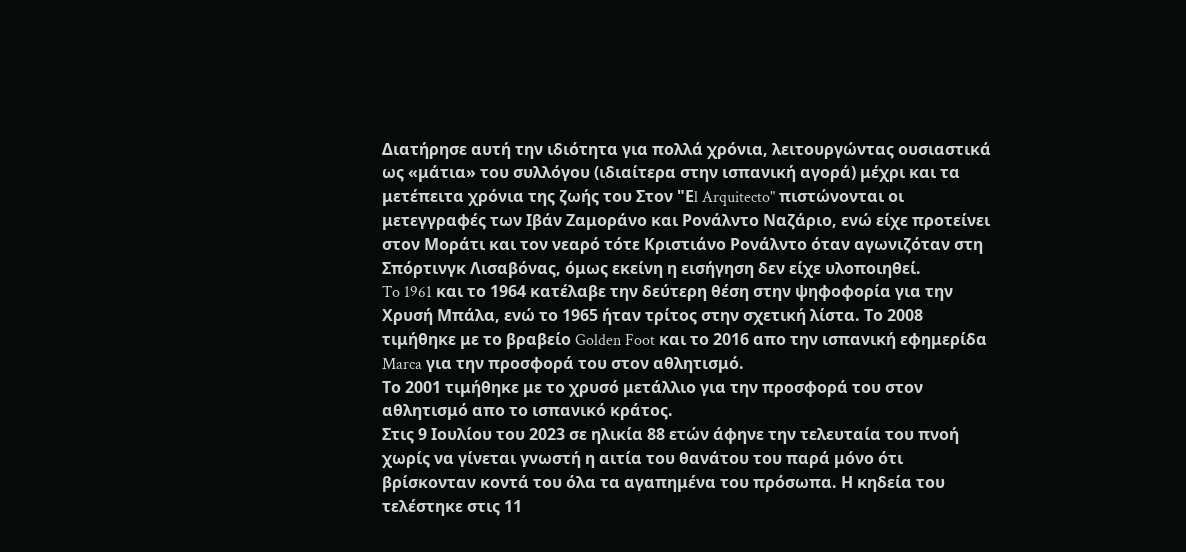Διατήρησε αυτή την ιδιότητα για πολλά χρόνια, λειτουργώντας ουσιαστικά ως «μάτια» του συλλόγου (ιδιαίτερα στην ισπανική αγορά) μέχρι και τα μετέπειτα χρόνια της ζωής του Στον "Εl Arquitecto" πιστώνονται οι μετεγγραφές των Ιβάν Ζαμοράνο και Ρονάλντο Ναζάριο, ενώ είχε προτείνει στον Μοράτι και τον νεαρό τότε Κριστιάνο Ρονάλντο όταν αγωνιζόταν στη Σπόρτινγκ Λισαβόνας, όμως εκείνη η εισήγηση δεν είχε υλοποιηθεί.
To 1961 και το 1964 κατέλαβε την δεύτερη θέση στην ψηφοφορία για την Χρυσή Μπάλα, ενώ το 1965 ήταν τρίτος στην σχετική λίστα. Το 2008 τιμήθηκε με το βραβείο Golden Foot και το 2016 απο την ισπανική εφημερίδα Marca για την προσφορά του στον αθλητισμό.
Το 2001 τιμήθηκε με το χρυσό μετάλλιο για την προσφορά του στον αθλητισμό απο το ισπανικό κράτος.
Στις 9 Ιουλίου του 2023 σε ηλικία 88 ετών άφηνε την τελευταία του πνοή χωρίς να γίνεται γνωστή η αιτία του θανάτου του παρά μόνο ότι βρίσκονταν κοντά του όλα τα αγαπημένα του πρόσωπα. Η κηδεία του τελέστηκε στις 11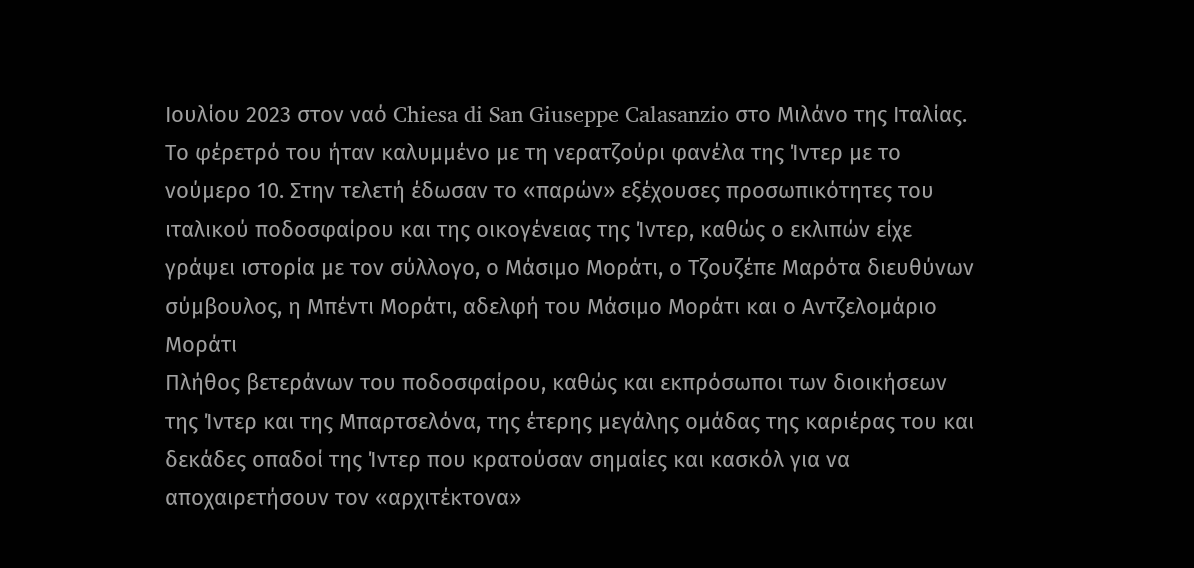Ιουλίου 2023 στον ναό Chiesa di San Giuseppe Calasanzio στο Μιλάνο της Ιταλίας.
Το φέρετρό του ήταν καλυμμένο με τη νερατζούρι φανέλα της Ίντερ με το νούμερο 10. Στην τελετή έδωσαν το «παρών» εξέχουσες προσωπικότητες του ιταλικού ποδοσφαίρου και της οικογένειας της Ίντερ, καθώς ο εκλιπών είχε γράψει ιστορία με τον σύλλογο, ο Μάσιμο Μοράτι, ο Τζουζέπε Μαρότα διευθύνων σύμβουλος, η Μπέντι Μοράτι, αδελφή του Μάσιμο Μοράτι και ο Αντζελομάριο Μοράτι
Πλήθος βετεράνων του ποδοσφαίρου, καθώς και εκπρόσωποι των διοικήσεων της Ίντερ και της Μπαρτσελόνα, της έτερης μεγάλης ομάδας της καριέρας του και δεκάδες οπαδοί της Ίντερ που κρατούσαν σημαίες και κασκόλ για να αποχαιρετήσουν τον «αρχιτέκτονα»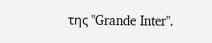της "Grande Inter".